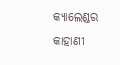କ୍ୟାଲେଣ୍ଡର କାହାଣୀ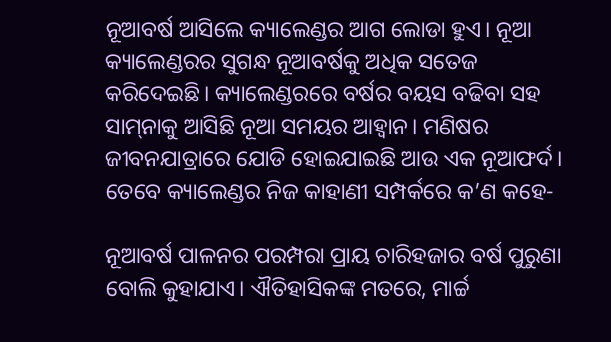ନୂଆବର୍ଷ ଆସିଲେ କ୍ୟାଲେଣ୍ଡର ଆଗ ଲୋଡା ହୁଏ। ନୂଆ କ୍ୟାଲେଣ୍ଡରର ସୁଗନ୍ଧ ନୂଆବର୍ଷକୁ ଅଧିକ ସତେଜ କରିଦେଇଛି। କ୍ୟାଲେଣ୍ଡରରେ ବର୍ଷର ବୟସ ବଢିବା ସହ ସାମ୍‍ନାକୁ ଆସିଛି ନୂଆ ସମୟର ଆହ୍ୱାନ। ମଣିଷର ଜୀବନଯାତ୍ରାରେ ଯୋଡି ହୋଇଯାଇଛି ଆଉ ଏକ ନୂଆଫର୍ଦ। ତେବେ କ୍ୟାଲେଣ୍ଡର ନିଜ କାହାଣୀ ସମ୍ପର୍କରେ କ’ଣ କହେ-

ନୂଆବର୍ଷ ପାଳନର ପରମ୍ପରା ପ୍ରାୟ ଚାରିହଜାର ବର୍ଷ ପୁରୁଣା ବୋଲି କୁହାଯାଏ। ଐତିହାସିକଙ୍କ ମତରେ, ମାର୍ଚ୍ଚ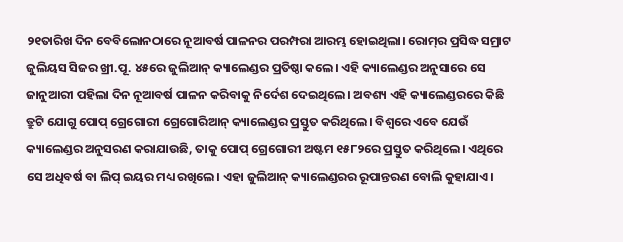୨୧ତାରିଖ ଦିନ ବେବିଲୋନଠାରେ ନୂଆବର୍ଷ ପାଳନର ପରମ୍ପରା ଆରମ୍ଭ ହୋଇଥିଲା। ରୋମ୍‍ର ପ୍ରସିଦ୍ଧ ସମ୍ରାଟ ଜୁଲିୟସ ସିଜର ଖ୍ରୀ.ପୂ. ୪୫ରେ ଜୁଲିଆନ୍‌ କ୍ୟାଲେଣ୍ଡର ପ୍ରତିଷ୍ଠା କଲେ। ଏହି କ୍ୟାଲେଣ୍ଡର ଅନୁସାରେ ସେ ଜାନୁଆରୀ ପହିଲା ଦିନ ନୂଆବର୍ଷ ପାଳନ କରିବାକୁ ନିର୍ଦେଶ ଦେଇଥିଲେ। ଅବଶ୍ୟ ଏହି କ୍ୟାଲେଣ୍ଡରରେ କିଛି ତ୍ରୁଟି ଯୋଗୁ ପୋପ୍‌ ଗ୍ରେଗୋରୀ ଗ୍ରେଗୋରିଆନ୍‌ କ୍ୟାଲେଣ୍ଡର ପ୍ରସ୍ତୁତ କରିଥିଲେ। ବିଶ୍ୱରେ ଏବେ ଯେଉଁ କ୍ୟାଲେଣ୍ଡର ଅନୁସରଣ କରାଯାଉଛି, ତାକୁ ପୋପ୍‍ ଗ୍ରେଗୋରୀ ଅଷ୍ଟମ ୧୫୮୨ରେ ପ୍ରସ୍ତୁତ କରିଥିଲେ। ଏଥିରେ ସେ ଅଧିବର୍ଷ ବା ଲିପ୍‍ ଇୟର ମଧ୍ୟ ରଖିଲେ। ଏହା ଜୁଲିଆନ୍‌ କ୍ୟାଲେଣ୍ଡରର ରୂପାନ୍ତରଣ ବୋଲି କୁହାଯାଏ।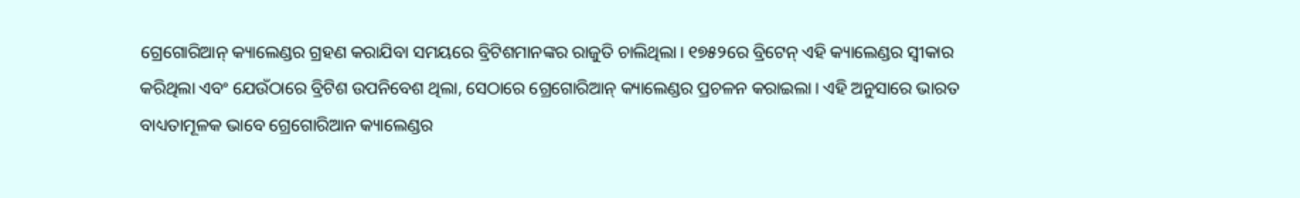ଗ୍ରେଗୋରିଆନ୍‌ କ୍ୟାଲେଣ୍ଡର ଗ୍ରହଣ କରାଯିବା ସମୟରେ ବ୍ରିଟିଶମାନଙ୍କର ରାଜୁତି ଚାଲିଥିଲା। ୧୭୫୨ରେ ବ୍ରିଟେନ୍‌ ଏହି କ୍ୟାଲେଣ୍ଡର ସ୍ବୀକାର କରିଥିଲା ଏବଂ ଯେଉଁଠାରେ ବ୍ରିଟିଶ ଉପନିବେଶ ଥିଲା, ସେଠାରେ ଗ୍ରେଗୋରିଆନ୍‌ କ୍ୟାଲେଣ୍ଡର ପ୍ରଚଳନ କରାଇଲା। ଏହି ଅନୁସାରେ ଭାରତ ବାଧ୍ୟତାମୂଳକ ଭାବେ ଗ୍ରେଗୋରିଆନ କ୍ୟାଲେଣ୍ଡର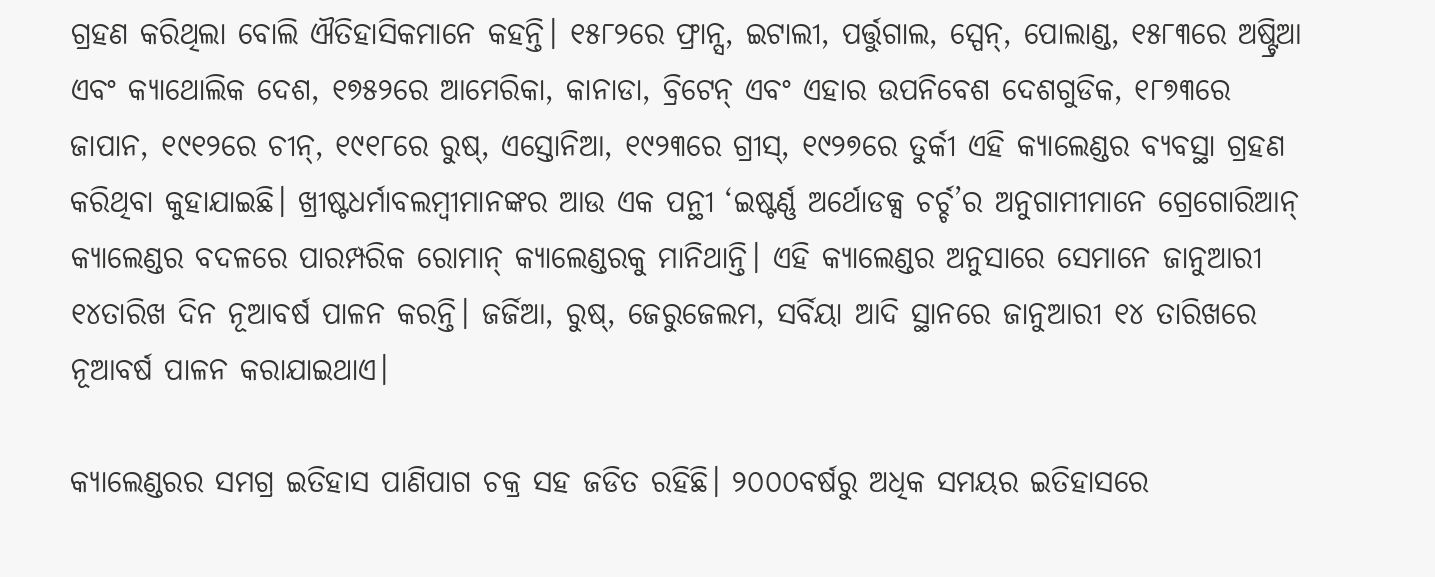ଗ୍ରହଣ କରିଥିଲା ବୋଲି ଐତିହାସିକମାନେ କହନ୍ତି। ୧୫୮୨ରେ ଫ୍ରାନ୍ସ, ଇଟାଲୀ, ପର୍ତ୍ତୁଗାଲ, ସ୍ପେନ୍‌, ପୋଲାଣ୍ଡ, ୧୫୮୩ରେ ଅଷ୍ଟ୍ରିଆ ଏବଂ କ୍ୟାଥୋଲିକ ଦେଶ, ୧୭୫୨ରେ ଆମେରିକା, କାନାଡା, ବ୍ରିଟେନ୍‌ ଏବଂ ଏହାର ଉପନିବେଶ ଦେଶଗୁଡିକ, ୧୮୭୩ରେ ଜାପାନ, ୧୯୧୨ରେ ଚୀନ୍‌, ୧୯୧୮ରେ ରୁଷ୍, ଏସ୍ତୋନିଆ, ୧୯୨୩ରେ ଗ୍ରୀସ୍‌, ୧୯୨୭ରେ ତୁର୍କୀ ଏହି କ୍ୟାଲେଣ୍ଡର ବ୍ୟବସ୍ଥା ଗ୍ରହଣ କରିଥିବା କୁହାଯାଇଛି। ଖ୍ରୀଷ୍ଟଧର୍ମାବଲମ୍ବୀମାନଙ୍କର ଆଉ ଏକ ପନ୍ଥୀ ‘ଇଷ୍ଟର୍ଣ୍ଣ ଅର୍ଥୋଡକ୍ସ ଚର୍ଚ୍ଚ’ର ଅନୁଗାମୀମାନେ ଗ୍ରେଗୋରିଆନ୍‍ କ୍ୟାଲେଣ୍ଡର ବଦଳରେ ପାରମ୍ପରିକ ରୋମାନ୍‍ କ୍ୟାଲେଣ୍ଡରକୁ ମାନିଥାନ୍ତି। ଏହି କ୍ୟାଲେଣ୍ଡର ଅନୁସାରେ ସେମାନେ ଜାନୁଆରୀ ୧୪ତାରିଖ ଦିନ ନୂଆବର୍ଷ ପାଳନ କରନ୍ତି। ଜର୍ଜିଆ, ରୁଷ୍‍, ଜେରୁଜେଲମ, ସର୍ବିୟା ଆଦି ସ୍ଥାନରେ ଜାନୁଆରୀ ୧୪ ତାରିଖରେ ନୂଆବର୍ଷ ପାଳନ କରାଯାଇଥାଏ।

କ୍ୟାଲେଣ୍ଡରର ସମଗ୍ର ଇତିହାସ ପାଣିପାଗ ଚକ୍ର ସହ ଜଡିତ ରହିଛି। ୨୦୦୦ବର୍ଷରୁ ଅଧିକ ସମୟର ଇତିହାସରେ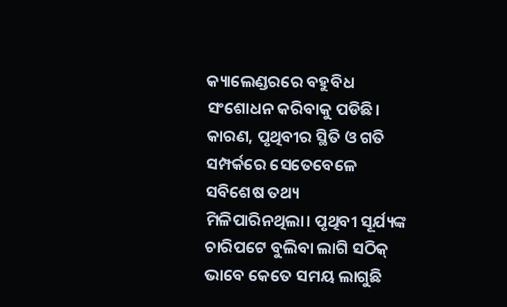କ୍ୟାଲେଣ୍ଡରରେ ବହୁବିଧ ସଂଶୋଧନ କରିବାକୁ ପଡିଛି। କାରଣ, ପୃଥିବୀର ସ୍ଥିତି ଓ ଗତି ସମ୍ପର୍କରେ ସେତେବେଳେ ସବିଶେଷ ତଥ୍ୟ ମିଳିପାରିନଥିଲା। ପୃଥିବୀ ସୂର୍ଯ୍ୟଙ୍କ ଚାରିପଟେ ବୁଲିବା ଲାଗି ସଠିକ୍‌ ଭାବେ କେତେ ସମୟ ଲାଗୁଛି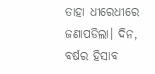ତାହା ଧୀରେଧୀରେ ଜଣାପଡିଲା। ଦିନ, ବର୍ଷର ହିସାବ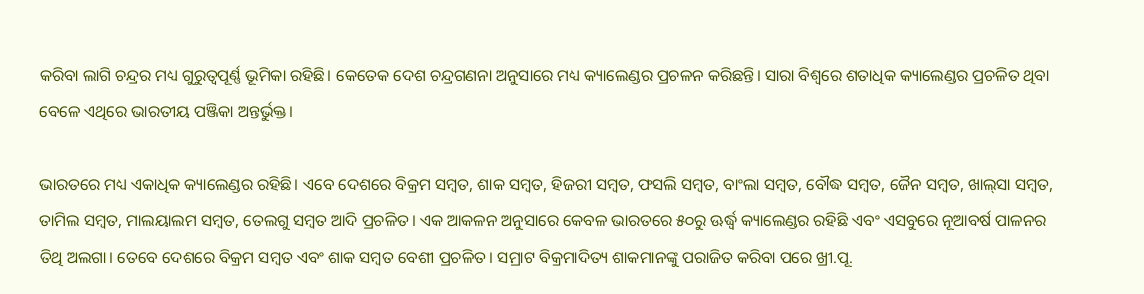କରିବା ଲାଗି ଚନ୍ଦ୍ରର ମଧ୍ୟ ଗୁରୁତ୍ବପୂର୍ଣ୍ଣ ଭୂମିକା ରହିଛି। କେତେକ ଦେଶ ଚନ୍ଦ୍ରଗଣନା ଅନୁସାରେ ମଧ୍ୟ କ୍ୟାଲେଣ୍ଡର ପ୍ରଚଳନ କରିଛନ୍ତି। ସାରା ବିଶ୍ବରେ ଶତାଧିକ କ୍ୟାଲେଣ୍ଡର ପ୍ରଚଳିତ ଥିବା ବେଳେ ଏଥିରେ ଭାରତୀୟ ପଞ୍ଜିକା ଅନ୍ତର୍ଭୁକ୍ତ।

ଭାରତରେ ମଧ୍ୟ ଏକାଧିକ କ୍ୟାଲେଣ୍ଡର ରହିଛି। ଏବେ ଦେଶରେ ବିକ୍ରମ ସମ୍ବତ, ଶାକ ସମ୍ବତ, ହିଜରୀ ସମ୍ବତ, ଫସଲି ସମ୍ବତ, ବାଂଲା ସମ୍ବତ, ବୌଦ୍ଧ ସମ୍ବତ, ଜୈନ ସମ୍ବତ, ଖାଲ୍‍ସା ସମ୍ବତ, ତାମିଲ ସମ୍ବତ, ମାଲୟାଲମ ସମ୍ବତ, ତେଲଗୁ ସମ୍ବତ ଆଦି ପ୍ରଚଳିତ। ଏକ ଆକଳନ ଅନୁସାରେ କେବଳ ଭାରତରେ ୫୦ରୁ ଊର୍ଦ୍ଧ୍ବ କ୍ୟାଲେଣ୍ଡର ରହିଛି ଏବଂ ଏସବୁରେ ନୂଆବର୍ଷ ପାଳନର ତିଥି ଅଲଗା। ତେବେ ଦେଶରେ ବିକ୍ରମ ସମ୍ବତ ଏବଂ ଶାକ ସମ୍ବତ ବେଶୀ ପ୍ରଚଳିତ। ସମ୍ରାଟ ବିକ୍ରମାଦିତ୍ୟ ଶାକମାନଙ୍କୁ ପରାଜିତ କରିବା ପରେ ଖ୍ରୀ.ପୂ.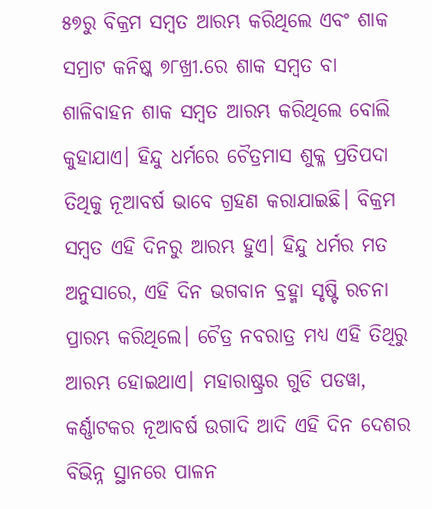୫୭ରୁ ବିକ୍ରମ ସମ୍ବତ ଆରମ୍ଭ କରିଥିଲେ ଏବଂ ଶାକ ସମ୍ରାଟ କନିଷ୍କ ୭୮ଖ୍ରୀ.ରେ ଶାକ ସମ୍ବତ ବା ଶାଳିବାହନ ଶାକ ସମ୍ବତ ଆରମ୍ଭ କରିଥିଲେ ବୋଲି କୁହାଯାଏ। ହିନ୍ଦୁ ଧର୍ମରେ ଚୈତ୍ରମାସ ଶୁକ୍ଳ ପ୍ରତିପଦା ତିଥିକୁ ନୂଆବର୍ଷ ଭାବେ ଗ୍ରହଣ କରାଯାଇଛି। ବିକ୍ରମ ସମ୍ବତ ଏହି ଦିନରୁ ଆରମ୍ଭ ହୁଏ। ହିନ୍ଦୁ ଧର୍ମର ମତ ଅନୁସାରେ, ଏହି ଦିନ ଭଗବାନ ବ୍ରହ୍ମା ସୃଷ୍ଟି ରଚନା ପ୍ରାରମ୍ଭ କରିଥିଲେ। ଚୈତ୍ର ନବରାତ୍ର ମଧ୍ୟ ଏହି ତିଥିରୁ ଆରମ୍ଭ ହୋଇଥାଏ। ମହାରାଷ୍ଟ୍ରର ଗୁଡି ପଡୱା, କର୍ଣ୍ଣାଟକର ନୂଆବର୍ଷ ଉଗାଦି ଆଦି ଏହି ଦିନ ଦେଶର ବିଭିନ୍ନ ସ୍ଥାନରେ ପାଳନ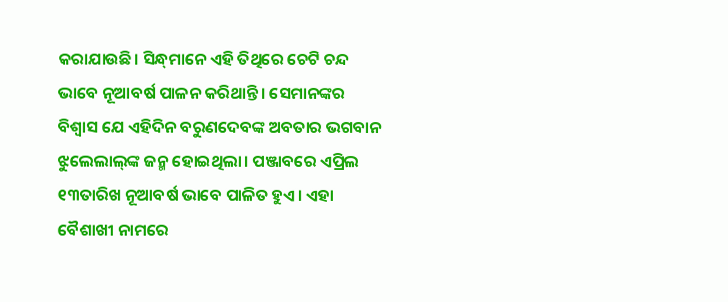କରାଯାଉଛି। ସିନ୍ଧ୍‍ମାନେ ଏହି ତିଥିରେ ଚେଟି ଚନ୍ଦ ଭାବେ ନୂଆବର୍ଷ ପାଳନ କରିଥାନ୍ତି। ସେମାନଙ୍କର ବିଶ୍ୱାସ ଯେ ଏହିଦିନ ବରୁଣଦେବଙ୍କ ଅବତାର ଭଗବାନ ଝୁଲେଲାଲ୍‍ଙ୍କ ଜନ୍ମ ହୋଇଥିଲା। ପଞ୍ଜାବରେ ଏପ୍ରିଲ ୧୩ତାରିଖ ନୂଆବର୍ଷ ଭାବେ ପାଳିତ ହୁଏ। ଏହା ବୈଶାଖୀ ନାମରେ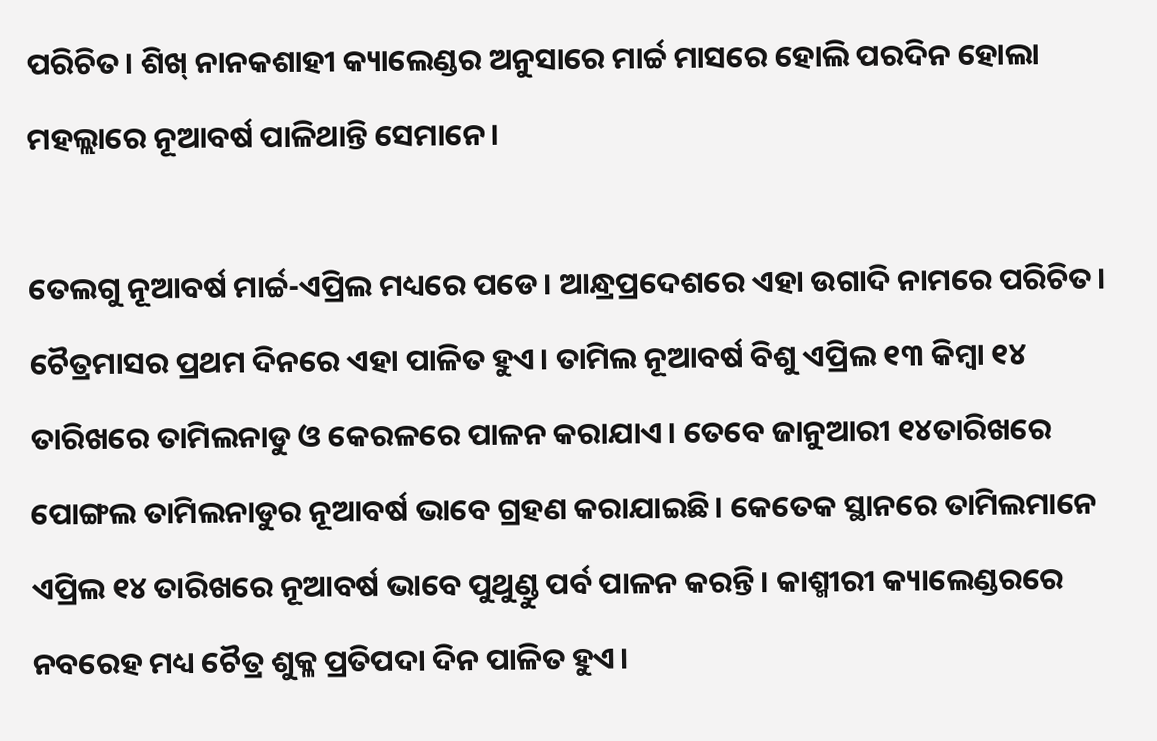ପରିଚିତ। ଶିଖ୍‍ ନାନକଶାହୀ କ୍ୟାଲେଣ୍ଡର ଅନୁସାରେ ମାର୍ଚ୍ଚ ମାସରେ ହୋଲି ପରଦିନ ହୋଲା ମହଲ୍ଲାରେ ନୂଆବର୍ଷ ପାଳିଥାନ୍ତି ସେମାନେ।

ତେଲଗୁ ନୂଆବର୍ଷ ମାର୍ଚ୍ଚ-ଏପ୍ରିଲ ମଧ୍ୟରେ ପଡେ। ଆନ୍ଧ୍ରପ୍ରଦେଶରେ ଏହା ଉଗାଦି ନାମରେ ପରିଚିତ। ଚୈତ୍ରମାସର ପ୍ରଥମ ଦିନରେ ଏହା ପାଳିତ ହୁଏ। ତାମିଲ ନୂଆବର୍ଷ ବିଶୁ ଏପ୍ରିଲ ୧୩ କିମ୍ବା ୧୪ ତାରିଖରେ ତାମିଲନାଡୁ ଓ କେରଳରେ ପାଳନ କରାଯାଏ। ତେବେ ଜାନୁଆରୀ ୧୪ତାରିଖରେ ପୋଙ୍ଗଲ ତାମିଲନାଡୁର ନୂଆବର୍ଷ ଭାବେ ଗ୍ରହଣ କରାଯାଇଛି। କେତେକ ସ୍ଥାନରେ ତାମିଲମାନେ ଏପ୍ରିଲ ୧୪ ତାରିଖରେ ନୂଆବର୍ଷ ଭାବେ ପୁଥୁଣ୍ଡୁ ପର୍ବ ପାଳନ କରନ୍ତି। କାଶ୍ମୀରୀ କ୍ୟାଲେଣ୍ଡରରେ ନବରେହ ମଧ୍ୟ ଚୈତ୍ର ଶୁକ୍ଳ ପ୍ରତିପଦା ଦିନ ପାଳିତ ହୁଏ।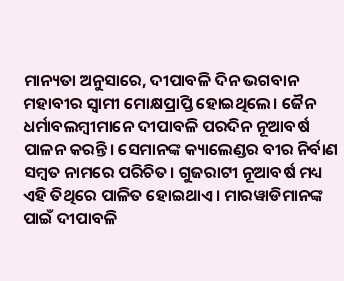ମାନ୍ୟତା ଅନୁସାରେ, ଦୀପାବଳି ଦିନ ଭଗବାନ ମହାବୀର ସ୍ୱାମୀ ମୋକ୍ଷପ୍ରାପ୍ତି ହୋଇଥିଲେ। ଜୈନ ଧର୍ମାବଲମ୍ବୀମାନେ ଦୀପାବଳି ପରଦିନ ନୂଆବର୍ଷ ପାଳନ କରନ୍ତି। ସେମାନଙ୍କ କ୍ୟାଲେଣ୍ଡର ବୀର ନିର୍ବାଣ ସମ୍ବତ ନାମରେ ପରିଚିତ। ଗୁଜରାଟୀ ନୂଆବର୍ଷ ମଧ୍ୟ ଏହି ତିଥିରେ ପାଳିତ ହୋଇଥାଏ। ମାରୱାଡିମାନଙ୍କ ପାଇଁ ଦୀପାବଳି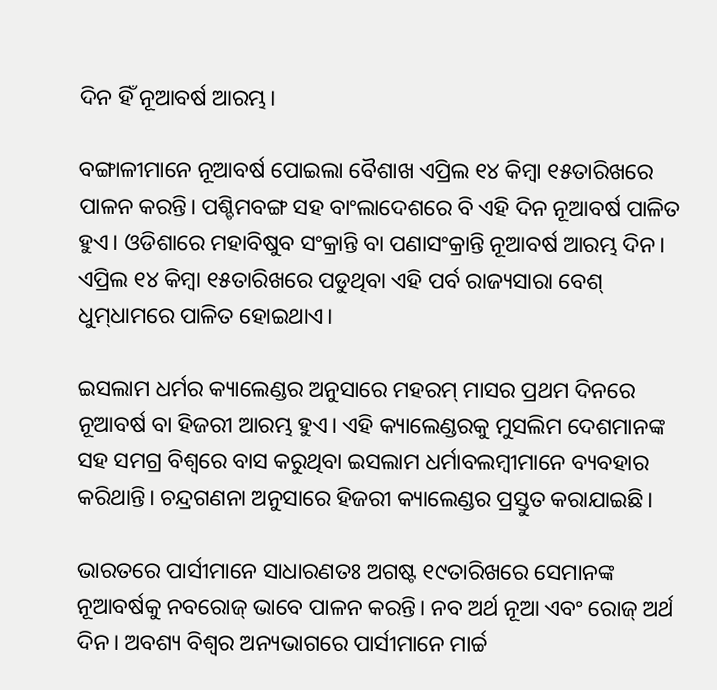ଦିନ ହିଁ ନୂଆବର୍ଷ ଆରମ୍ଭ।

ବଙ୍ଗାଳୀମାନେ ନୂଆବର୍ଷ ପୋଇଲା ବୈଶାଖ ଏପ୍ରିଲ ୧୪ କିମ୍ବା ୧୫ତାରିଖରେ ପାଳନ କରନ୍ତି। ପଶ୍ଚିମବଙ୍ଗ ସହ ବାଂଲାଦେଶରେ ବି ଏହି ଦିନ ନୂଆବର୍ଷ ପାଳିତ ହୁଏ। ଓଡିଶାରେ ମହାବିଷୁବ ସଂକ୍ରାନ୍ତି ବା ପଣାସଂକ୍ରାନ୍ତି ନୂଆବର୍ଷ ଆରମ୍ଭ ଦିନ। ଏପ୍ରିଲ ୧୪ କିମ୍ବା ୧୫ତାରିଖରେ ପଡୁଥିବା ଏହି ପର୍ବ ରାଜ୍ୟସାରା ବେଶ୍‍ ଧୁମ୍‍ଧାମରେ ପାଳିତ ହୋଇଥାଏ।

ଇସଲାମ ଧର୍ମର କ୍ୟାଲେଣ୍ଡର ଅନୁସାରେ ମହରମ୍‍ ମାସର ପ୍ରଥମ ଦିନରେ ନୂଆବର୍ଷ ବା ହିଜରୀ ଆରମ୍ଭ ହୁଏ। ଏହି କ୍ୟାଲେଣ୍ଡରକୁ ମୁସଲିମ ଦେଶମାନଙ୍କ ସହ ସମଗ୍ର ବିଶ୍ୱରେ ବାସ କରୁଥିବା ଇସଲାମ ଧର୍ମାବଲମ୍ବୀମାନେ ବ୍ୟବହାର କରିଥାନ୍ତି। ଚନ୍ଦ୍ରଗଣନା ଅନୁସାରେ ହିଜରୀ କ୍ୟାଲେଣ୍ଡର ପ୍ରସ୍ତୁତ କରାଯାଇଛି।

ଭାରତରେ ପାର୍ସୀମାନେ ସାଧାରଣତଃ ଅଗଷ୍ଟ ୧୯ତାରିଖରେ ସେମାନଙ୍କ ନୂଆବର୍ଷକୁ ନବରୋଜ୍‍ ଭାବେ ପାଳନ କରନ୍ତି। ନବ ଅର୍ଥ ନୂଆ ଏବଂ ରୋଜ୍‍ ଅର୍ଥ ଦିନ। ଅବଶ୍ୟ ବିଶ୍ୱର ଅନ୍ୟଭାଗରେ ପାର୍ସୀମାନେ ମାର୍ଚ୍ଚ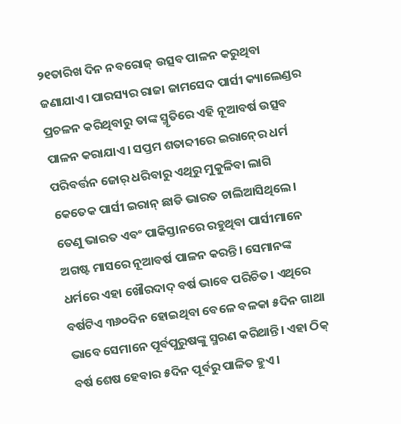୨୧ତାରିଖ ଦିନ ନବରୋଜ୍‍ ଉତ୍ସବ ପାଳନ କରୁଥିବା ଜଣାଯାଏ। ପାରସ୍ୟର ରାଜା ଜାମସେଦ ପାର୍ସୀ କ୍ୟାଲେଣ୍ଡର ପ୍ରଚଳନ କରିଥିବାରୁ ତାଙ୍କ ସ୍ମୃତିରେ ଏହି ନୂଆବର୍ଷ ଉତ୍ସବ ପାଳନ କରାଯାଏ। ସପ୍ତମ ଶତାବ୍ଦୀରେ ଇରାନ୍‍ରେ ଧର୍ମ ପରିବର୍ତ୍ତନ ଜୋର୍‍ ଧରିବାରୁ ଏଥିରୁ ମୁକୁଳିବା ଲାଗି କେତେକ ପାର୍ସୀ ଇରାନ୍‍ ଛାଡି ଭାରତ ଚାଲିଆସିଥିଲେ। ତେଣୁ ଭାରତ ଏବଂ ପାକିସ୍ତାନରେ ରହୁଥିବା ପାର୍ସୀମାନେ ଅଗଷ୍ଟ ମାସରେ ନୂଆବର୍ଷ ପାଳନ କରନ୍ତି। ସେମାନଙ୍କ ଧର୍ମରେ ଏହା ଖୌରଦାଦ୍‍ ବର୍ଷ ଭାବେ ପରିଚିତ। ଏଥିରେ ବର୍ଷଟିଏ ୩୬୦ଦିନ ହୋଇଥିବା ବେଳେ ବଳକା ୫ଦିନ ଗାଥା ଭାବେ ସେମାନେ ପୂର୍ବପୁରୁଷଙ୍କୁ ସ୍ମରଣ କରିଥାନ୍ତି। ଏହା ଠିକ୍‍ ବର୍ଷ ଶେଷ ହେବାର ୫ଦିନ ପୂର୍ବରୁ ପାଳିତ ହୁଏ।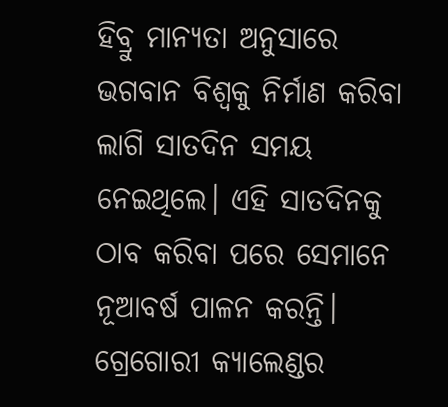ହିବ୍ରୁ ମାନ୍ୟତା ଅନୁସାରେ ଭଗବାନ ବିଶ୍ୱକୁ ନିର୍ମାଣ କରିବା ଲାଗି ସାତଦିନ ସମୟ ନେଇଥିଲେ। ଏହି ସାତଦିନକୁ ଠାବ କରିବା ପରେ ସେମାନେ ନୂଆବର୍ଷ ପାଳନ କରନ୍ତି। ଗ୍ରେଗୋରୀ କ୍ୟାଲେଣ୍ଡର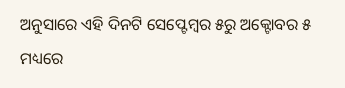ଅନୁସାରେ ଏହି ଦିନଟି ସେପ୍ଟେମ୍ବର ୫ରୁ ଅକ୍ଟୋବର ୫ ମଧ୍ୟରେ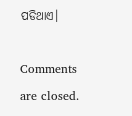ପଡିଥାଏ।

Comments are closed.